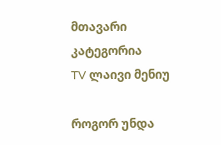მთავარი
კატეგორია
TV ლაივი მენიუ

როგორ უნდა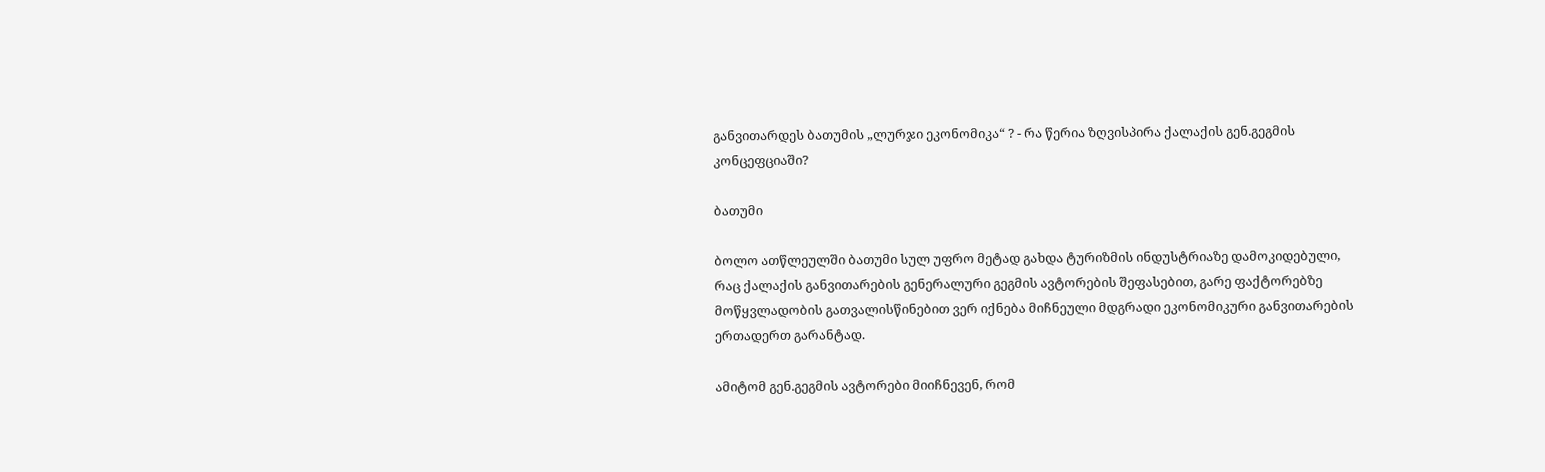განვითარდეს ბათუმის „ლურჯი ეკონომიკა“ ? - რა წერია ზღვისპირა ქალაქის გენ.გეგმის კონცეფციაში?

ბათუმი

ბოლო ათწლეულში ბათუმი სულ უფრო მეტად გახდა ტურიზმის ინდუსტრიაზე დამოკიდებული, რაც ქალაქის განვითარების გენერალური გეგმის ავტორების შეფასებით, გარე ფაქტორებზე მოწყვლადობის გათვალისწინებით ვერ იქნება მიჩნეული მდგრადი ეკონომიკური განვითარების ერთადერთ გარანტად.

ამიტომ გენ.გეგმის ავტორები მიიჩნევენ, რომ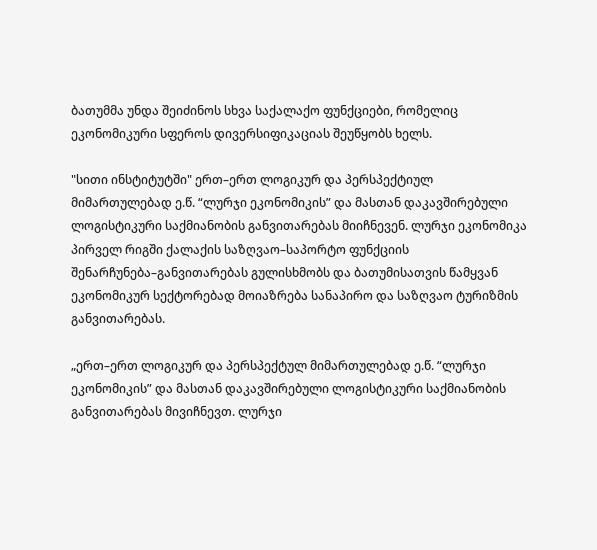ბათუმმა უნდა შეიძინოს სხვა საქალაქო ფუნქციები, რომელიც ეკონომიკური სფეროს დივერსიფიკაციას შეუწყობს ხელს.

"სითი ინსტიტუტში" ერთ–ერთ ლოგიკურ და პერსპექტიულ მიმართულებად ე.წ. “ლურჯი ეკონომიკის” და მასთან დაკავშირებული ლოგისტიკური საქმიანობის განვითარებას მიიჩნევენ. ლურჯი ეკონომიკა პირველ რიგში ქალაქის საზღვაო–საპორტო ფუნქციის შენარჩუნება–განვითარებას გულისხმობს და ბათუმისათვის წამყვან ეკონომიკურ სექტორებად მოიაზრება სანაპირო და საზღვაო ტურიზმის განვითარებას.

„ერთ–ერთ ლოგიკურ და პერსპექტულ მიმართულებად ე.წ. “ლურჯი ეკონომიკის” და მასთან დაკავშირებული ლოგისტიკური საქმიანობის განვითარებას მივიჩნევთ. ლურჯი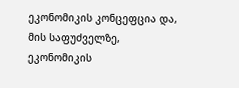ეკონომიკის კონცეფცია და, მის საფუძველზე, ეკონომიკის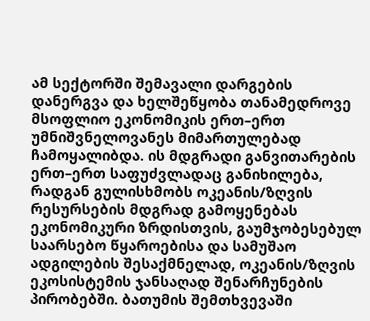ამ სექტორში შემავალი დარგების დანერგვა და ხელშეწყობა თანამედროვე მსოფლიო ეკონომიკის ერთ–ერთ უმნიშვნელოვანეს მიმართულებად ჩამოყალიბდა. ის მდგრადი განვითარების ერთ–ერთ საფუძვლადაც განიხილება, რადგან გულისხმობს ოკეანის/ზღვის რესურსების მდგრად გამოყენებას ეკონომიკური ზრდისთვის, გაუმჯობესებულ საარსებო წყაროებისა და სამუშაო ადგილების შესაქმნელად, ოკეანის/ზღვის ეკოსისტემის ჯანსაღად შენარჩუნების პირობებში. ბათუმის შემთხვევაში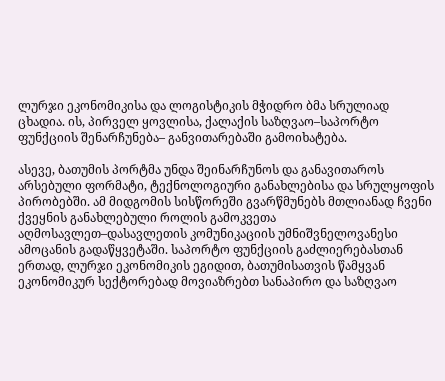ლურჯი ეკონომიკისა და ლოგისტიკის მჭიდრო ბმა სრულიად ცხადია. ის, პირველ ყოვლისა, ქალაქის საზღვაო–საპორტო ფუნქციის შენარჩუნება– განვითარებაში გამოიხატება.

ასევე, ბათუმის პორტმა უნდა შეინარჩუნოს და განავითაროს არსებული ფორმატი, ტექნოლოგიური განახლებისა და სრულყოფის პირობებში. ამ მიდგომის სისწორეში გვარწმუნებს მთლიანად ჩვენი ქვეყნის განახლებული როლის გამოკვეთა აღმოსავლეთ–დასავლეთის კომუნიკაციის უმნიშვნელოვანესი ამოცანის გადაწყვეტაში. საპორტო ფუნქციის გაძლიერებასთან ერთად, ლურჯი ეკონომიკის ეგიდით, ბათუმისათვის წამყვან ეკონომიკურ სექტორებად მოვიაზრებთ სანაპირო და საზღვაო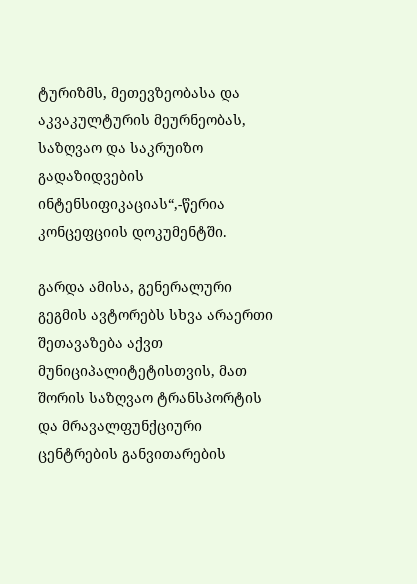ტურიზმს, მეთევზეობასა და აკვაკულტურის მეურნეობას, საზღვაო და საკრუიზო გადაზიდვების ინტენსიფიკაციას“,-წერია კონცეფციის დოკუმენტში.

გარდა ამისა, გენერალური გეგმის ავტორებს სხვა არაერთი შეთავაზება აქვთ მუნიციპალიტეტისთვის, მათ შორის საზღვაო ტრანსპორტის და მრავალფუნქციური ცენტრების განვითარების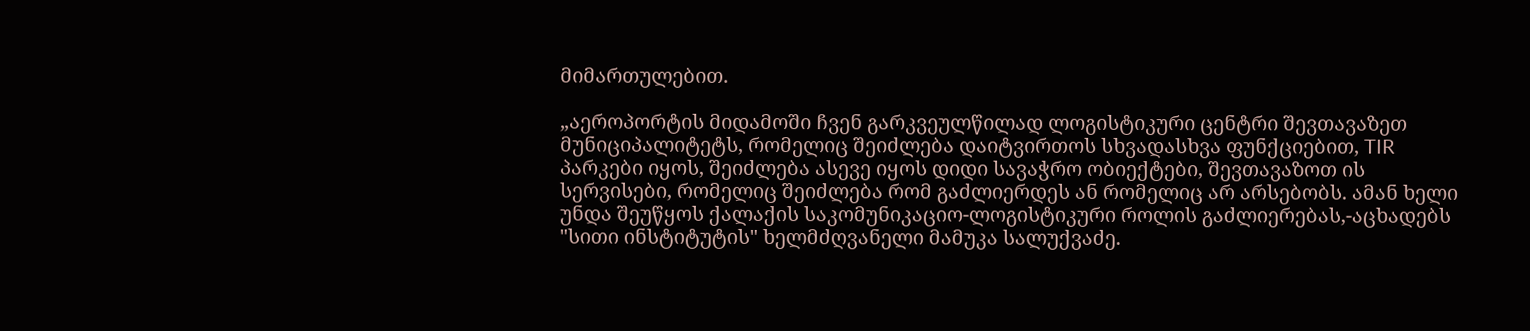მიმართულებით.

„აეროპორტის მიდამოში ჩვენ გარკვეულწილად ლოგისტიკური ცენტრი შევთავაზეთ მუნიციპალიტეტს, რომელიც შეიძლება დაიტვირთოს სხვადასხვა ფუნქციებით, TIR პარკები იყოს, შეიძლება ასევე იყოს დიდი სავაჭრო ობიექტები, შევთავაზოთ ის სერვისები, რომელიც შეიძლება რომ გაძლიერდეს ან რომელიც არ არსებობს. ამან ხელი უნდა შეუწყოს ქალაქის საკომუნიკაციო-ლოგისტიკური როლის გაძლიერებას,-აცხადებს "სითი ინსტიტუტის" ხელმძღვანელი მამუკა სალუქვაძე.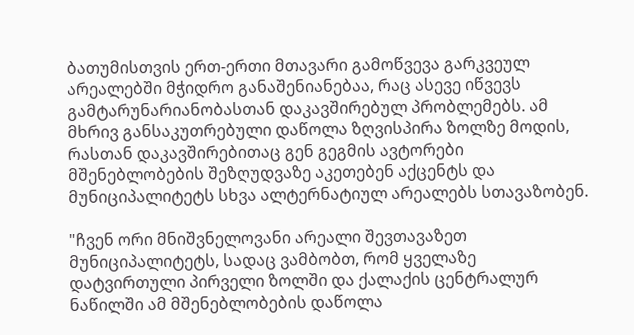ბათუმისთვის ერთ-ერთი მთავარი გამოწვევა გარკვეულ არეალებში მჭიდრო განაშენიანებაა, რაც ასევე იწვევს გამტარუნარიანობასთან დაკავშირებულ პრობლემებს. ამ მხრივ განსაკუთრებული დაწოლა ზღვისპირა ზოლზე მოდის, რასთან დაკავშირებითაც გენ გეგმის ავტორები მშენებლობების შეზღუდვაზე აკეთებენ აქცენტს და მუნიციპალიტეტს სხვა ალტერნატიულ არეალებს სთავაზობენ.

"ჩვენ ორი მნიშვნელოვანი არეალი შევთავაზეთ მუნიციპალიტეტს, სადაც ვამბობთ, რომ ყველაზე დატვირთული პირველი ზოლში და ქალაქის ცენტრალურ ნაწილში ამ მშენებლობების დაწოლა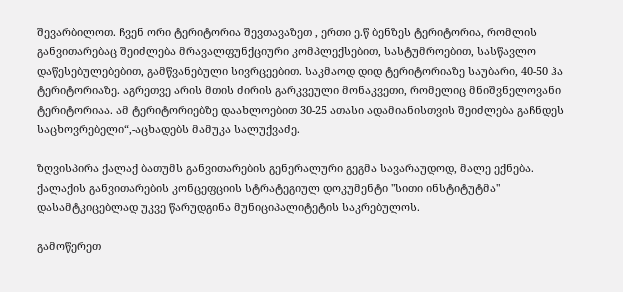შევარბილოთ. ჩვენ ორი ტერიტორია შევთავაზეთ , ერთი ე.წ ბენზეს ტერიტორია, რომლის განვითარებაც შეიძლება მრავალფუნქციური კომპლექსებით, სასტუმროებით, სასწავლო დაწესებულებებით, გამწვანებული სივრცეებით. საკმაოდ დიდ ტერიტორიაზე საუბარი, 40-50 ჰა ტერიტორიაზე. აგრეთვე არის მთის ძირის გარკვეული მონაკვეთი, რომელიც მნიშვნელოვანი ტერიტორიაა. ამ ტერიტორიებზე დაახლოებით 30-25 ათასი ადამიანისთვის შეიძლება გაჩნდეს საცხოვრებელი“,-აცხადებს მამუკა სალუქვაძე.

ზღვისპირა ქალაქ ბათუმს განვითარების გენერალური გეგმა სავარაუდოდ, მალე ექნება. ქალაქის განვითარების კონცეფციის სტრატეგიულ დოკუმენტი "სითი ინსტიტუტმა" დასამტკიცებლად უკვე წარუდგინა მუნიციპალიტეტის საკრებულოს.

გამოწერეთ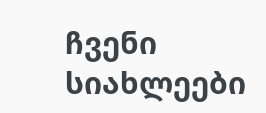ჩვენი სიახლეები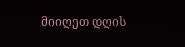მიიღეთ დღის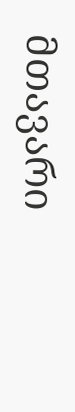მთავარი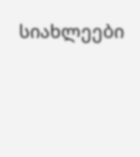სიახლეები